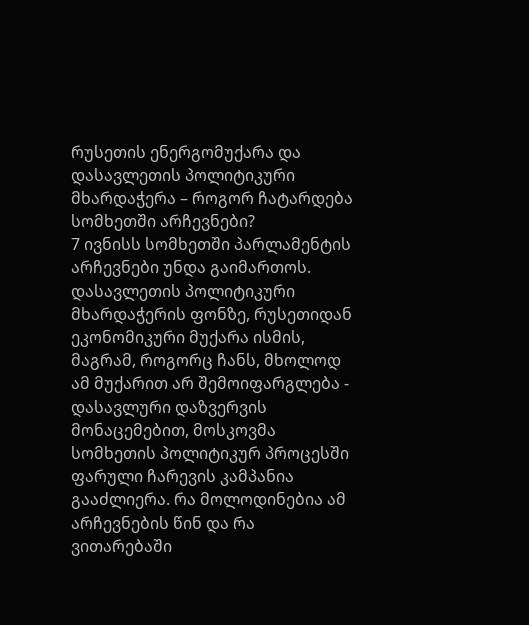რუსეთის ენერგომუქარა და დასავლეთის პოლიტიკური მხარდაჭერა – როგორ ჩატარდება სომხეთში არჩევნები?
7 ივნისს სომხეთში პარლამენტის არჩევნები უნდა გაიმართოს. დასავლეთის პოლიტიკური მხარდაჭერის ფონზე, რუსეთიდან ეკონომიკური მუქარა ისმის, მაგრამ, როგორც ჩანს, მხოლოდ ამ მუქარით არ შემოიფარგლება - დასავლური დაზვერვის მონაცემებით, მოსკოვმა სომხეთის პოლიტიკურ პროცესში ფარული ჩარევის კამპანია გააძლიერა. რა მოლოდინებია ამ არჩევნების წინ და რა ვითარებაში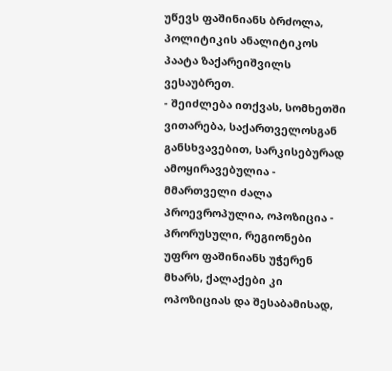უწევს ფაშინიანს ბრძოლა, პოლიტიკის ანალიტიკოს პაატა ზაქარეიშვილს ვესაუბრეთ.
- შეიძლება ითქვას, სომხეთში ვითარება, საქართველოსგან განსხვავებით, სარკისებურად ამოყირავებულია - მმართველი ძალა პროევროპულია, ოპოზიცია - პრორუსული, რეგიონები უფრო ფაშინიანს უჭერენ მხარს, ქალაქები კი ოპოზიციას და შესაბამისად,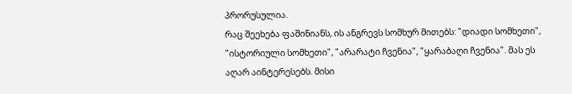პრორუსულია.
რაც შეეხება ფაშინიანს, ის ანგრევს სომხურ მითებს: "დიადი სომხეთი", "ისტორიული სომხეთი", "არარატი ჩვენია", "ყარაბაღი ჩვენია". მას ეს აღარ აინტერესებს. მისი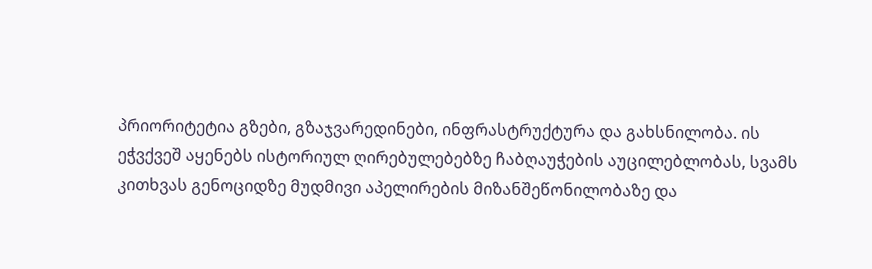პრიორიტეტია გზები, გზაჯვარედინები, ინფრასტრუქტურა და გახსნილობა. ის ეჭვქვეშ აყენებს ისტორიულ ღირებულებებზე ჩაბღაუჭების აუცილებლობას, სვამს კითხვას გენოციდზე მუდმივი აპელირების მიზანშეწონილობაზე და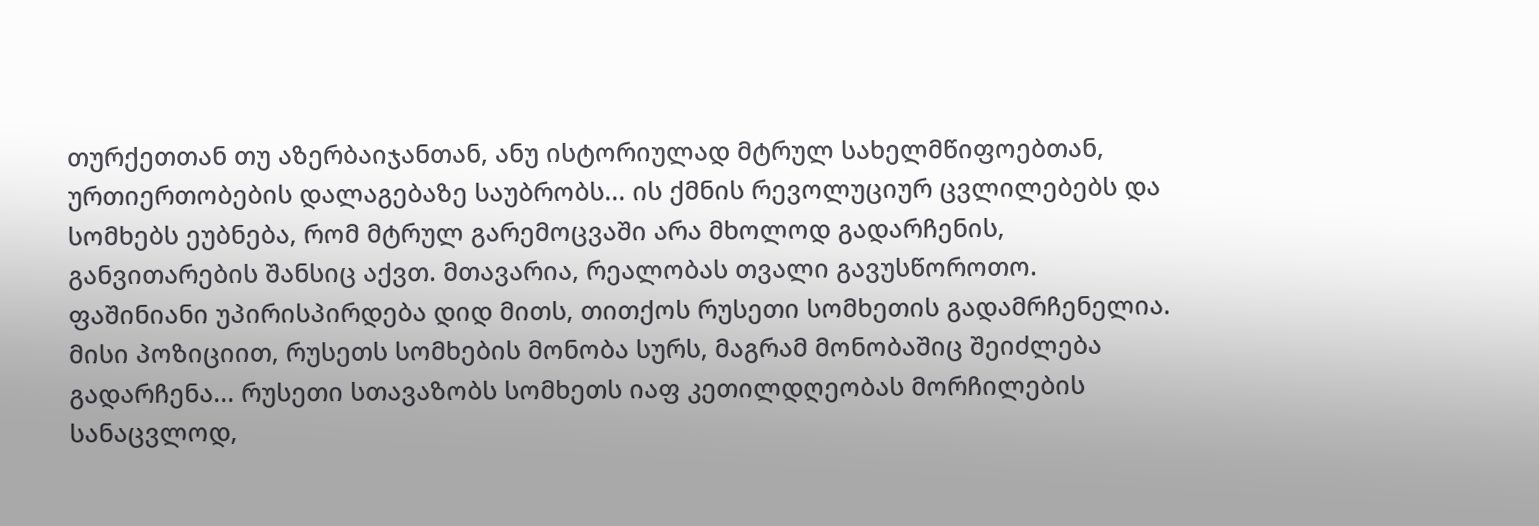თურქეთთან თუ აზერბაიჯანთან, ანუ ისტორიულად მტრულ სახელმწიფოებთან, ურთიერთობების დალაგებაზე საუბრობს... ის ქმნის რევოლუციურ ცვლილებებს და სომხებს ეუბნება, რომ მტრულ გარემოცვაში არა მხოლოდ გადარჩენის, განვითარების შანსიც აქვთ. მთავარია, რეალობას თვალი გავუსწოროთო.
ფაშინიანი უპირისპირდება დიდ მითს, თითქოს რუსეთი სომხეთის გადამრჩენელია. მისი პოზიციით, რუსეთს სომხების მონობა სურს, მაგრამ მონობაშიც შეიძლება გადარჩენა... რუსეთი სთავაზობს სომხეთს იაფ კეთილდღეობას მორჩილების სანაცვლოდ,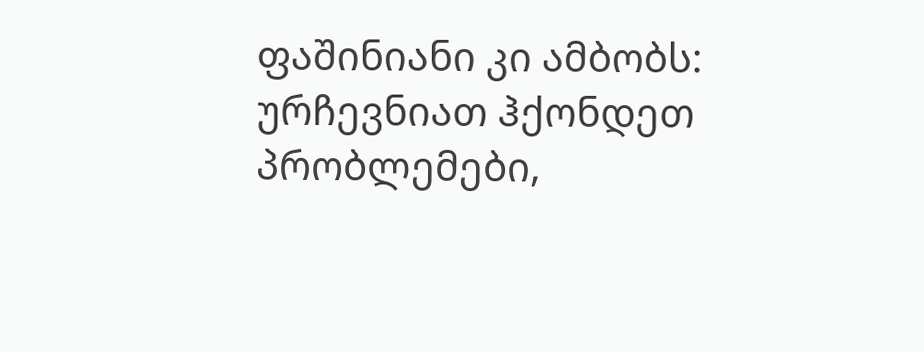ფაშინიანი კი ამბობს: ურჩევნიათ ჰქონდეთ პრობლემები,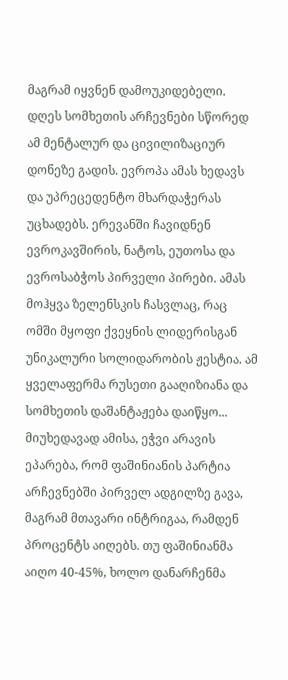მაგრამ იყვნენ დამოუკიდებელი. დღეს სომხეთის არჩევნები სწორედ ამ მენტალურ და ცივილიზაციურ დონეზე გადის. ევროპა ამას ხედავს და უპრეცედენტო მხარდაჭერას უცხადებს. ერევანში ჩავიდნენ ევროკავშირის, ნატოს, ეუთოსა და ევროსაბჭოს პირველი პირები. ამას მოჰყვა ზელენსკის ჩასვლაც, რაც ომში მყოფი ქვეყნის ლიდერისგან უნიკალური სოლიდარობის ჟესტია. ამ ყველაფერმა რუსეთი გააღიზიანა და სომხეთის დაშანტაჟება დაიწყო...
მიუხედავად ამისა, ეჭვი არავის ეპარება, რომ ფაშინიანის პარტია არჩევნებში პირველ ადგილზე გავა, მაგრამ მთავარი ინტრიგაა, რამდენ პროცენტს აიღებს. თუ ფაშინიანმა აიღო 40-45%, ხოლო დანარჩენმა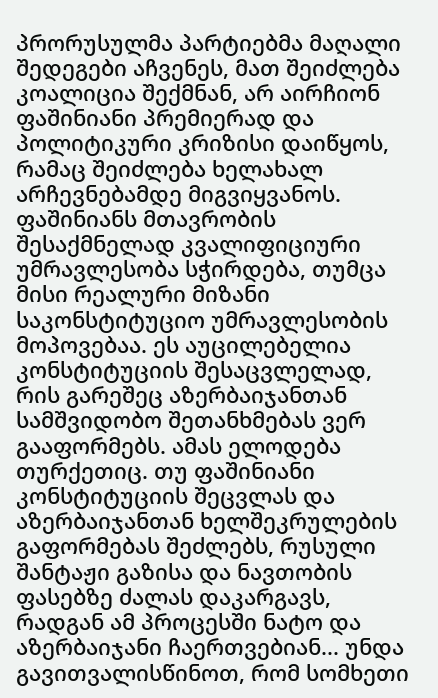პრორუსულმა პარტიებმა მაღალი შედეგები აჩვენეს, მათ შეიძლება კოალიცია შექმნან, არ აირჩიონ ფაშინიანი პრემიერად და პოლიტიკური კრიზისი დაიწყოს, რამაც შეიძლება ხელახალ არჩევნებამდე მიგვიყვანოს.
ფაშინიანს მთავრობის შესაქმნელად კვალიფიციური უმრავლესობა სჭირდება, თუმცა მისი რეალური მიზანი საკონსტიტუციო უმრავლესობის მოპოვებაა. ეს აუცილებელია კონსტიტუციის შესაცვლელად, რის გარეშეც აზერბაიჯანთან სამშვიდობო შეთანხმებას ვერ გააფორმებს. ამას ელოდება თურქეთიც. თუ ფაშინიანი კონსტიტუციის შეცვლას და აზერბაიჯანთან ხელშეკრულების გაფორმებას შეძლებს, რუსული შანტაჟი გაზისა და ნავთობის ფასებზე ძალას დაკარგავს, რადგან ამ პროცესში ნატო და აზერბაიჯანი ჩაერთვებიან... უნდა გავითვალისწინოთ, რომ სომხეთი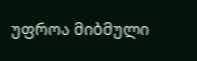უფროა მიბმული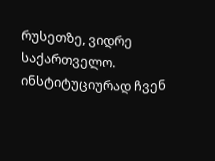რუსეთზე, ვიდრე საქართველო. ინსტიტუციურად ჩვენ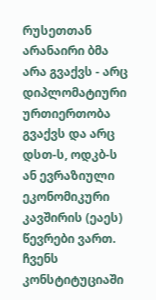რუსეთთან არანაირი ბმა არა გვაქვს - არც დიპლომატიური ურთიერთობა გვაქვს და არც დსთ-ს, ოდკბ-ს ან ევრაზიული ეკონომიკური კავშირის (ეაეს) წევრები ვართ. ჩვენს კონსტიტუციაში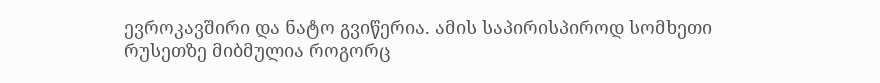ევროკავშირი და ნატო გვიწერია. ამის საპირისპიროდ სომხეთი რუსეთზე მიბმულია როგორც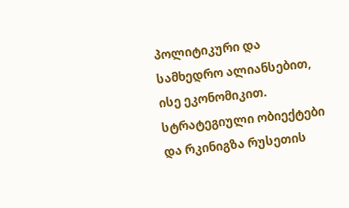პოლიტიკური და სამხედრო ალიანსებით, ისე ეკონომიკით. სტრატეგიული ობიექტები და რკინიგზა რუსეთის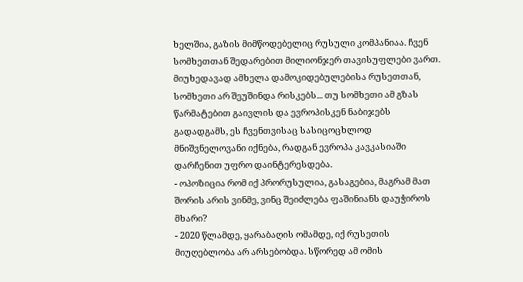ხელშია, გაზის მიმწოდებელიც რუსული კომპანიაა. ჩვენ სომხეთთან შედარებით მილიონჯერ თავისუფლები ვართ. მიუხედავად ამხელა დამოკიდებულებისა რუსეთთან, სომხეთი არ შეუშინდა რისკებს... თუ სომხეთი ამ გზას წარმატებით გაივლის და ევროპისკენ ნაბიჯებს გადადგამს, ეს ჩვენთვისაც სასიცოცხლოდ მნიშვნელოვანი იქნება, რადგან ევროპა კავკასიაში დარჩენით უფრო დაინტერესდება.
- ოპოზიცია რომ იქ პრორუსულია, გასაგებია, მაგრამ მათ შორის არის ვინმე, ვინც შეიძლება ფაშინიანს დაუჭიროს მხარი?
- 2020 წლამდე, ყარაბაღის ომამდე, იქ რუსეთის მიუღებლობა არ არსებობდა. სწორედ ამ ომის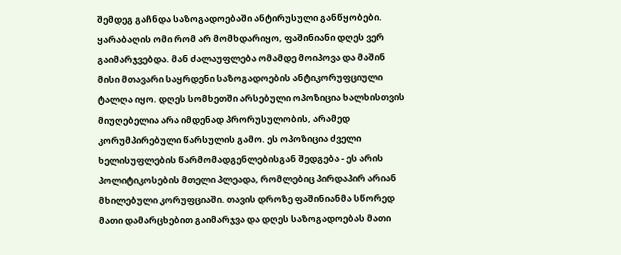შემდეგ გაჩნდა საზოგადოებაში ანტირუსული განწყობები. ყარაბაღის ომი რომ არ მომხდარიყო, ფაშინიანი დღეს ვერ გაიმარჯვებდა. მან ძალაუფლება ომამდე მოიპოვა და მაშინ მისი მთავარი საყრდენი საზოგადოების ანტიკორუფციული ტალღა იყო. დღეს სომხეთში არსებული ოპოზიცია ხალხისთვის მიუღებელია არა იმდენად პრორუსულობის, არამედ კორუმპირებული წარსულის გამო. ეს ოპოზიცია ძველი ხელისუფლების წარმომადგენლებისგან შედგება - ეს არის პოლიტიკოსების მთელი პლეადა, რომლებიც პირდაპირ არიან მხილებული კორუფციაში. თავის დროზე ფაშინიანმა სწორედ მათი დამარცხებით გაიმარჯვა და დღეს საზოგადოებას მათი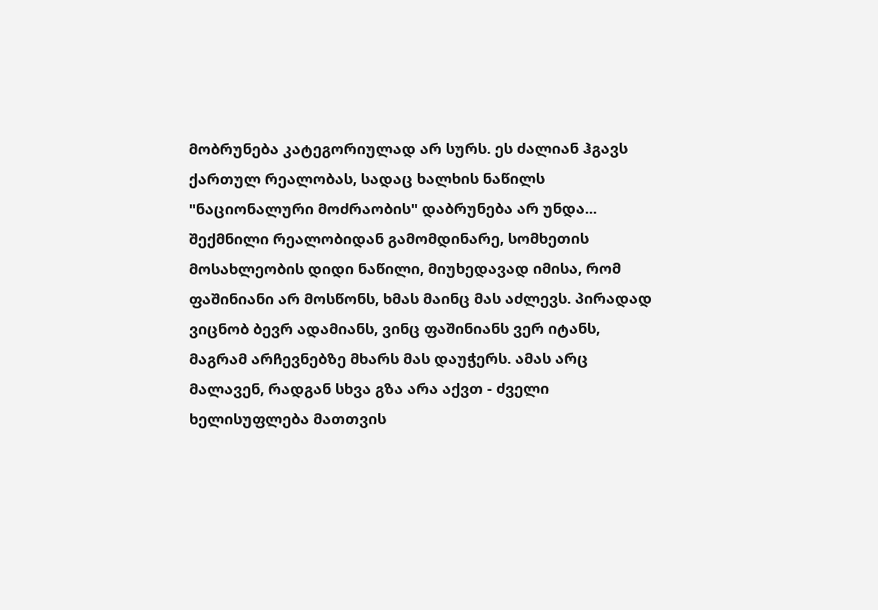მობრუნება კატეგორიულად არ სურს. ეს ძალიან ჰგავს ქართულ რეალობას, სადაც ხალხის ნაწილს "ნაციონალური მოძრაობის" დაბრუნება არ უნდა... შექმნილი რეალობიდან გამომდინარე, სომხეთის მოსახლეობის დიდი ნაწილი, მიუხედავად იმისა, რომ ფაშინიანი არ მოსწონს, ხმას მაინც მას აძლევს. პირადად ვიცნობ ბევრ ადამიანს, ვინც ფაშინიანს ვერ იტანს, მაგრამ არჩევნებზე მხარს მას დაუჭერს. ამას არც მალავენ, რადგან სხვა გზა არა აქვთ - ძველი ხელისუფლება მათთვის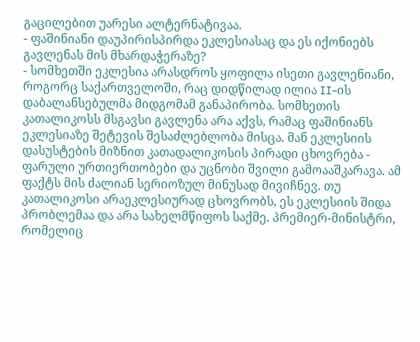გაცილებით უარესი ალტერნატივაა.
- ფაშინიანი დაუპირისპირდა ეკლესიასაც და ეს იქონიებს გავლენას მის მხარდაჭერაზე?
- სომხეთში ეკლესია არასდროს ყოფილა ისეთი გავლენიანი, როგორც საქართველოში, რაც დიდწილად ილია II-ის დაბალანსებულმა მიდგომამ განაპირობა. სომხეთის კათალიკოსს მსგავსი გავლენა არა აქვს, რამაც ფაშინიანს ეკლესიაზე შეტევის შესაძლებლობა მისცა. მან ეკლესიის დასუსტების მიზნით კათადალიკოსის პირადი ცხოვრება - ფარული ურთიერთობები და უცნობი შვილი გამოააშკარავა. ამ ფაქტს მის ძალიან სერიოზულ მინუსად მივიჩნევ. თუ კათალიკოსი არაეკლესიურად ცხოვრობს, ეს ეკლესიის შიდა პრობლემაა და არა სახელმწიფოს საქმე. პრემიერ-მინისტრი, რომელიც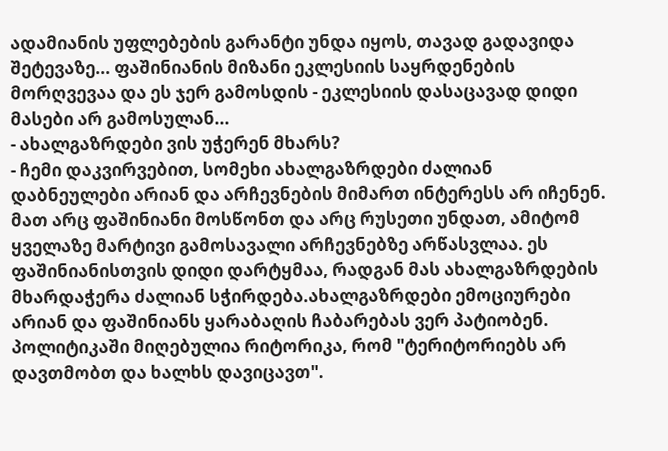ადამიანის უფლებების გარანტი უნდა იყოს, თავად გადავიდა შეტევაზე... ფაშინიანის მიზანი ეკლესიის საყრდენების მორღვევაა და ეს ჯერ გამოსდის - ეკლესიის დასაცავად დიდი მასები არ გამოსულან...
- ახალგაზრდები ვის უჭერენ მხარს?
- ჩემი დაკვირვებით, სომეხი ახალგაზრდები ძალიან დაბნეულები არიან და არჩევნების მიმართ ინტერესს არ იჩენენ. მათ არც ფაშინიანი მოსწონთ და არც რუსეთი უნდათ, ამიტომ ყველაზე მარტივი გამოსავალი არჩევნებზე არწასვლაა. ეს ფაშინიანისთვის დიდი დარტყმაა, რადგან მას ახალგაზრდების მხარდაჭერა ძალიან სჭირდება.ახალგაზრდები ემოციურები არიან და ფაშინიანს ყარაბაღის ჩაბარებას ვერ პატიობენ. პოლიტიკაში მიღებულია რიტორიკა, რომ "ტერიტორიებს არ დავთმობთ და ხალხს დავიცავთ".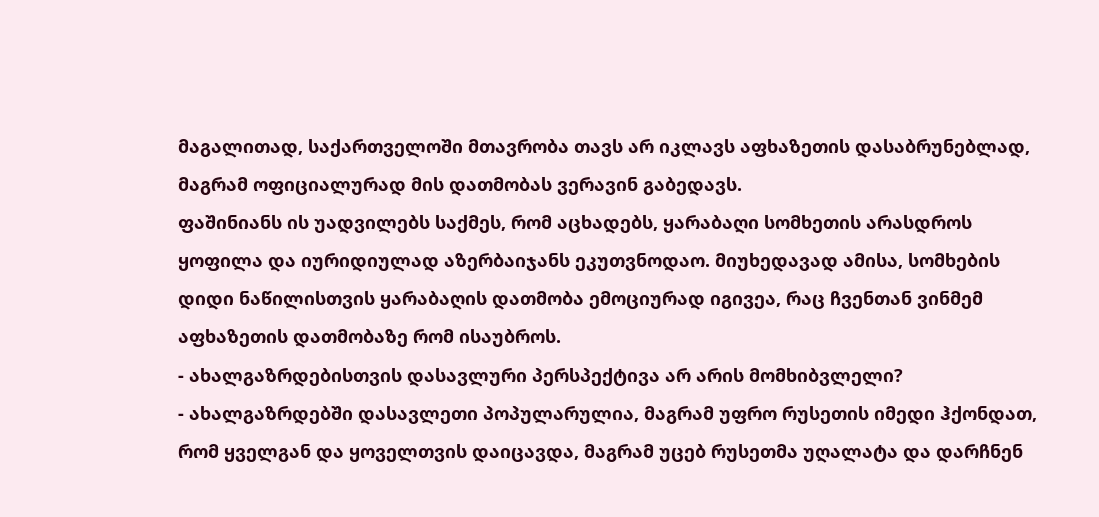მაგალითად, საქართველოში მთავრობა თავს არ იკლავს აფხაზეთის დასაბრუნებლად, მაგრამ ოფიციალურად მის დათმობას ვერავინ გაბედავს.
ფაშინიანს ის უადვილებს საქმეს, რომ აცხადებს, ყარაბაღი სომხეთის არასდროს ყოფილა და იურიდიულად აზერბაიჯანს ეკუთვნოდაო. მიუხედავად ამისა, სომხების დიდი ნაწილისთვის ყარაბაღის დათმობა ემოციურად იგივეა, რაც ჩვენთან ვინმემ აფხაზეთის დათმობაზე რომ ისაუბროს.
- ახალგაზრდებისთვის დასავლური პერსპექტივა არ არის მომხიბვლელი?
- ახალგაზრდებში დასავლეთი პოპულარულია, მაგრამ უფრო რუსეთის იმედი ჰქონდათ, რომ ყველგან და ყოველთვის დაიცავდა, მაგრამ უცებ რუსეთმა უღალატა და დარჩნენ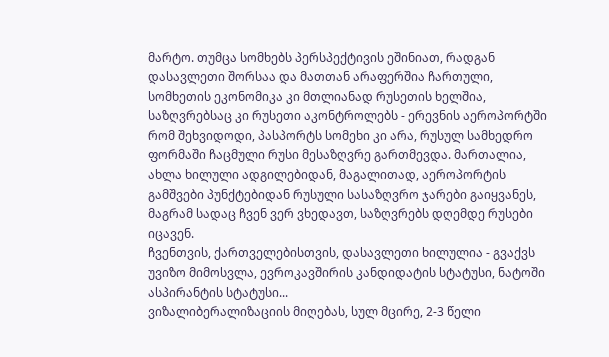მარტო. თუმცა სომხებს პერსპექტივის ეშინიათ, რადგან დასავლეთი შორსაა და მათთან არაფერშია ჩართული, სომხეთის ეკონომიკა კი მთლიანად რუსეთის ხელშია, საზღვრებსაც კი რუსეთი აკონტროლებს - ერევნის აეროპორტში რომ შეხვიდოდი, პასპორტს სომეხი კი არა, რუსულ სამხედრო ფორმაში ჩაცმული რუსი მესაზღვრე გართმევდა. მართალია, ახლა ხილული ადგილებიდან, მაგალითად, აეროპორტის გამშვები პუნქტებიდან რუსული სასაზღვრო ჯარები გაიყვანეს, მაგრამ სადაც ჩვენ ვერ ვხედავთ, საზღვრებს დღემდე რუსები იცავენ.
ჩვენთვის, ქართველებისთვის, დასავლეთი ხილულია - გვაქვს უვიზო მიმოსვლა, ევროკავშირის კანდიდატის სტატუსი, ნატოში ასპირანტის სტატუსი...
ვიზალიბერალიზაციის მიღებას, სულ მცირე, 2-3 წელი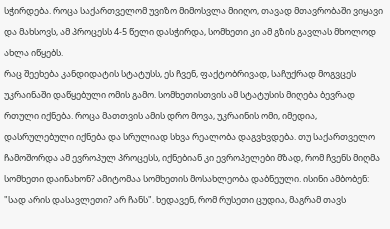სჭირდება. როცა საქართველომ უვიზო მიმოსვლა მიიღო, თავად მთავრობაში ვიყავი და მახსოვს, ამ პროცესს 4-5 წელი დასჭირდა, სომხეთი კი ამ გზის გავლას მხოლოდ ახლა იწყებს.
რაც შეეხება კანდიდატის სტატუსს, ეს ჩვენ, ფაქტობრივად, საჩუქრად მოგვცეს უკრაინაში დაწყებული ომის გამო. სომხეთისთვის ამ სტატუსის მიღება ბევრად რთული იქნება. როცა მათთვის ამის დრო მოვა, უკრაინის ომი, იმედია, დასრულებული იქნება და სრულიად სხვა რეალობა დაგვხვდება. თუ საქართველო ჩამოშორდა ამ ევროპულ პროცესს, იქნებიან კი ევროპელები მზად, რომ ჩვენს მიღმა სომხეთი დაინახონ? ამიტომაა სომხეთის მოსახლეობა დაბნეული. ისინი ამბობენ: "სად არის დასავლეთი? არ ჩანს". ხედავენ, რომ რუსეთი ცუდია, მაგრამ თავს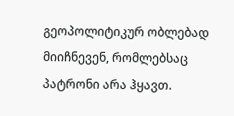გეოპოლიტიკურ ობლებად მიიჩნევენ, რომლებსაც პატრონი არა ჰყავთ.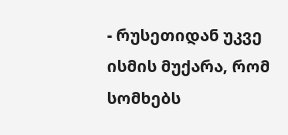- რუსეთიდან უკვე ისმის მუქარა, რომ სომხებს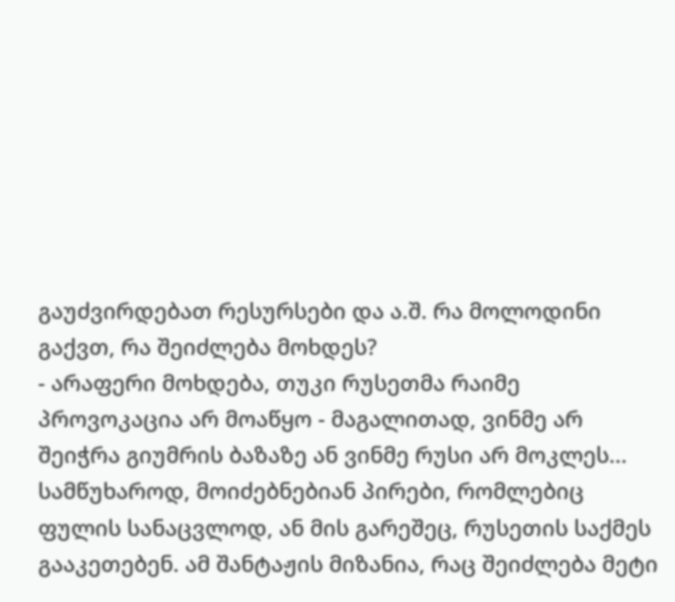გაუძვირდებათ რესურსები და ა.შ. რა მოლოდინი გაქვთ, რა შეიძლება მოხდეს?
- არაფერი მოხდება, თუკი რუსეთმა რაიმე პროვოკაცია არ მოაწყო - მაგალითად, ვინმე არ შეიჭრა გიუმრის ბაზაზე ან ვინმე რუსი არ მოკლეს... სამწუხაროდ, მოიძებნებიან პირები, რომლებიც ფულის სანაცვლოდ, ან მის გარეშეც, რუსეთის საქმეს გააკეთებენ. ამ შანტაჟის მიზანია, რაც შეიძლება მეტი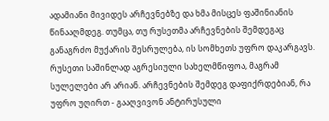ადამიანი მივიდეს არჩევნებზე და ხმა მისცეს ფაშინიანის წინააღმდეგ. თუმცა, თუ რუსეთმა არჩევნების შემდეგაც განაგრძო მუქარის შესრულება, ის სომხეთს უფრო დაკარგავს. რუსეთი საშინლად აგრესიული სახელმწიფოა, მაგრამ სულელები არ არიან. არჩევნების შემდეგ დაფიქრდებიან, რა უფრო უღირთ - გააღვივონ ანტირუსული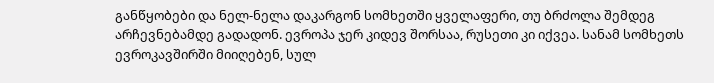განწყობები და ნელ-ნელა დაკარგონ სომხეთში ყველაფერი, თუ ბრძოლა შემდეგ არჩევნებამდე გადადონ. ევროპა ჯერ კიდევ შორსაა, რუსეთი კი იქვეა. სანამ სომხეთს ევროკავშირში მიიღებენ, სულ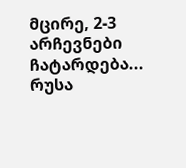მცირე, 2-3 არჩევნები ჩატარდება...
რუსა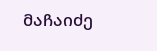მაჩაიძე